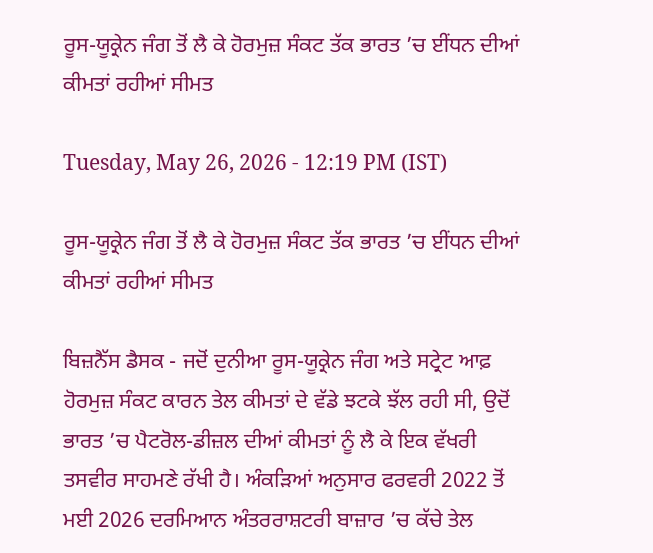ਰੂਸ-ਯੂਕ੍ਰੇਨ ਜੰਗ ਤੋਂ ਲੈ ਕੇ ਹੋਰਮੁਜ਼ ਸੰਕਟ ਤੱਕ ਭਾਰਤ ’ਚ ਈਂਧਨ ਦੀਆਂ ਕੀਮਤਾਂ ਰਹੀਆਂ ਸੀਮਤ

Tuesday, May 26, 2026 - 12:19 PM (IST)

ਰੂਸ-ਯੂਕ੍ਰੇਨ ਜੰਗ ਤੋਂ ਲੈ ਕੇ ਹੋਰਮੁਜ਼ ਸੰਕਟ ਤੱਕ ਭਾਰਤ ’ਚ ਈਂਧਨ ਦੀਆਂ ਕੀਮਤਾਂ ਰਹੀਆਂ ਸੀਮਤ

ਬਿਜ਼ਨੈੱਸ ਡੈਸਕ - ਜਦੋਂ ਦੁਨੀਆ ਰੂਸ-ਯੂਕ੍ਰੇਨ ਜੰਗ ਅਤੇ ਸਟ੍ਰੇਟ ਆਫ਼ ਹੋਰਮੁਜ਼ ਸੰਕਟ ਕਾਰਨ ਤੇਲ ਕੀਮਤਾਂ ਦੇ ਵੱਡੇ ਝਟਕੇ ਝੱਲ ਰਹੀ ਸੀ, ਉਦੋਂ ਭਾਰਤ ’ਚ ਪੈਟਰੋਲ-ਡੀਜ਼ਲ ਦੀਆਂ ਕੀਮਤਾਂ ਨੂੰ ਲੈ ਕੇ ਇਕ ਵੱਖਰੀ ਤਸਵੀਰ ਸਾਹਮਣੇ ਰੱਖੀ ਹੈ। ਅੰਕੜਿਆਂ ਅਨੁਸਾਰ ਫਰਵਰੀ 2022 ਤੋਂ ਮਈ 2026 ਦਰਮਿਆਨ ਅੰਤਰਰਾਸ਼ਟਰੀ ਬਾਜ਼ਾਰ ’ਚ ਕੱਚੇ ਤੇਲ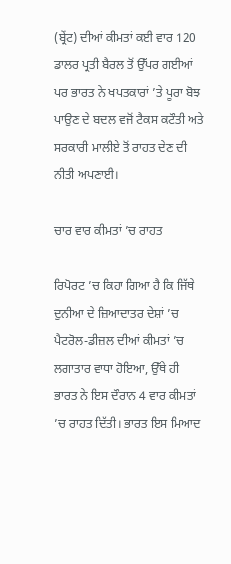(ਬ੍ਰੇਂਟ) ਦੀਆਂ ਕੀਮਤਾਂ ਕਈ ਵਾਰ 120 ਡਾਲਰ ਪ੍ਰਤੀ ਬੈਰਲ ਤੋਂ ਉੱਪਰ ਗਈਆਂ ਪਰ ਭਾਰਤ ਨੇ ਖਪਤਕਾਰਾਂ ’ਤੇ ਪੂਰਾ ਬੋਝ ਪਾਉਣ ਦੇ ਬਦਲ ਵਜੋਂ ਟੈਕਸ ਕਟੌਤੀ ਅਤੇ ਸਰਕਾਰੀ ਮਾਲੀਏ ਤੋਂ ਰਾਹਤ ਦੇਣ ਦੀ ਨੀਤੀ ਅਪਣਾਈ।

ਚਾਰ ਵਾਰ ਕੀਮਤਾਂ ’ਚ ਰਾਹਤ

ਰਿਪੋਰਟ ’ਚ ਕਿਹਾ ਗਿਆ ਹੈ ਕਿ ਜਿੱਥੇ ਦੁਨੀਆ ਦੇ ਜ਼ਿਆਦਾਤਰ ਦੇਸ਼ਾਂ ’ਚ ਪੈਟਰੋਲ-ਡੀਜ਼ਲ ਦੀਆਂ ਕੀਮਤਾਂ ’ਚ ਲਗਾਤਾਰ ਵਾਧਾ ਹੋਇਆ, ਉੱਥੇ ਹੀ ਭਾਰਤ ਨੇ ਇਸ ਦੌਰਾਨ 4 ਵਾਰ ਕੀਮਤਾਂ ’ਚ ਰਾਹਤ ਦਿੱਤੀ। ਭਾਰਤ ਇਸ ਮਿਆਦ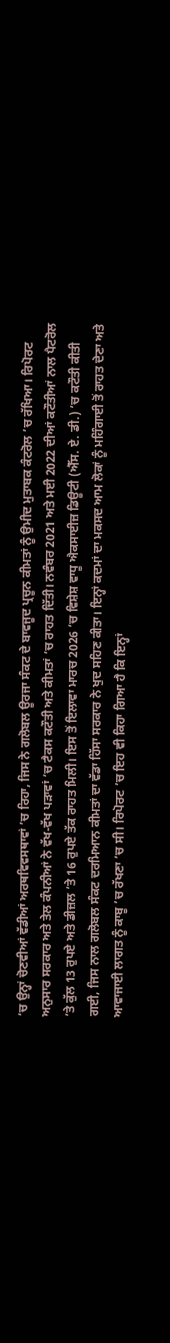’ਚ ਉਨ੍ਹਾਂ ਚੋਣਵੀਆਂ ਵੱਡੀਆਂ ਅਰਥਵਿਵਸਥਾਵਾਂ ’ਚ ਰਿਹਾ, ਜਿਸ ਨੇ ਗਲੋਬਲ ਊਰਜਾ ਸੰਕਟ ਦੇ ਬਾਵਜੂਦ ਪ੍ਰਚੂਨ ਕੀਮਤਾਂ ਨੂੰ ਉਮੀਦ ਮੁਤਾਬਕ ਕੰਟਰੋਲ ’ਚ ਰੱਖਿਆ। ਰਿਪੋਰਟ ਅਨੁਸਾਰ ਸਰਕਾਰ ਅਤੇ ਤੇਲ ਕੰਪਨੀਆਂ ਨੇ ਵੱਖ-ਵੱਖ ਪੜਾਵਾਂ ’ਚ ਟੈਕਸ ਕਟੌਤੀ ਅਤੇ ਕੀਮਤਾਂ ’ਚ ਰਾਹਤ ਦਿੱਤੀ। ਨਵੰਬਰ 2021 ਅਤੇ ਮਈ 2022 ਦੀਆਂ ਕਟੌਤੀਆਂ ਨਾਲ ਪੈਟਰੋਲ ’ਤੇ ਕੁੱਲ 13 ਰੁਪਏ ਅਤੇ ਡੀਜ਼ਲ ’ਤੇ 16 ਰੁਪਏ ਤੱਕ ਰਾਹਤ ਮਿਲੀ। ਇਸ ਤੋਂ ਇਲਾਵਾ ਮਾਰਚ 2026 ’ਚ ਵਿਸ਼ੇਸ਼ ਵਾਧੂ ਐਕਸਾਈਜ਼ ਡਿਊਟੀ (ਐੱਸ. ਏ. ਡੀ.) ’ਚ ਕਟੌਤੀ ਕੀਤੀ ਗਈ, ਜਿਸ ਨਾਲ ਗਲੋਬਲ ਸੰਕਟ ਦਰਮਿਆਨ ਕੀਮਤਾਂ ਦਾ ਵੱਡਾ ਹਿੱਸਾ ਸਰਕਾਰ ਨੇ ਖੁਦ ਸਹਿਣ ਕੀਤਾ। ਇਨ੍ਹਾਂ ਕਦਮਾਂ ਦਾ ਮਕਸਦ ਆਮ ਲੋਕਾਂ ਨੂੰ ਮਹਿੰਗਾਈ ਤੋਂ ਰਾਹਤ ਦੇਣਾ ਅਤੇ ਆਵਾਜਾਈ ਲਾਗਤ ਨੂੰ ਕਾਬੂ ’ਚ ਰੱਖਣਾ ’ਚ ਸੀ। ਰਿਪੋਰਟ ’ਚ ਇਹ ਵੀ ਕਿਹਾ ਗਿਆ ਹੈ ਕਿ ਇਨ੍ਹਾਂ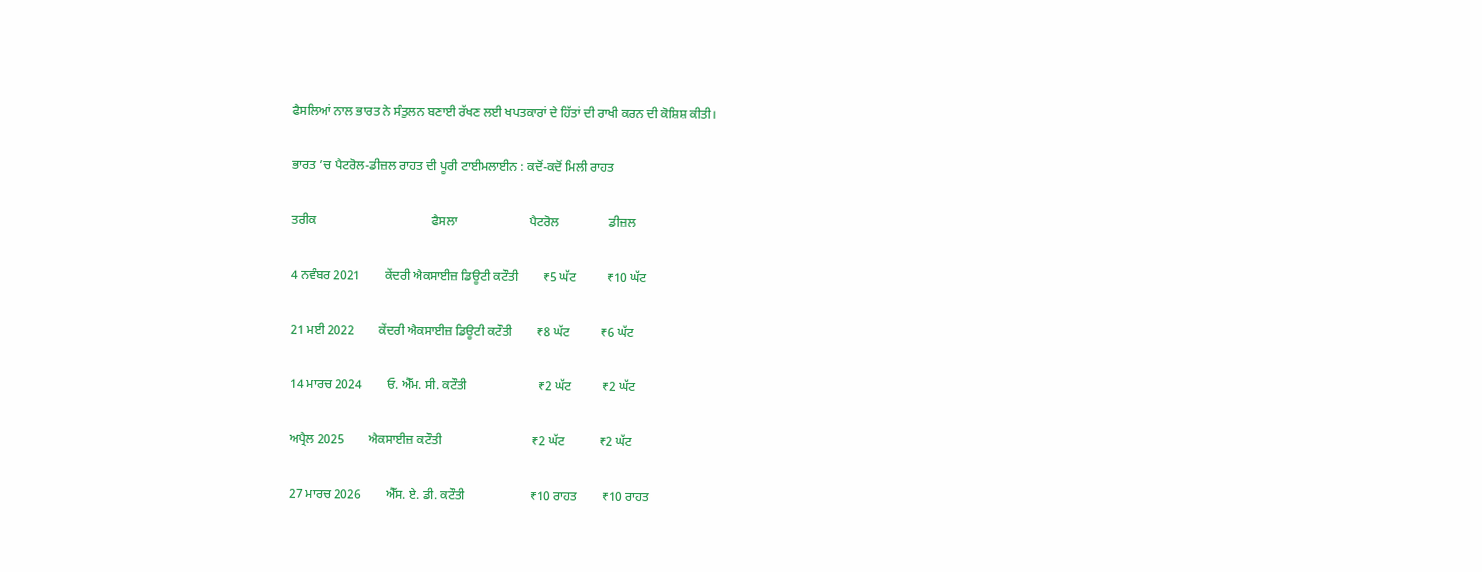ਫੈਸਲਿਆਂ ਨਾਲ ਭਾਰਤ ਨੇ ਸੰਤੁਲਨ ਬਣਾਈ ਰੱਖਣ ਲਈ ਖਪਤਕਾਰਾਂ ਦੇ ਹਿੱਤਾਂ ਦੀ ਰਾਖੀ ਕਰਨ ਦੀ ਕੋਸ਼ਿਸ਼ ਕੀਤੀ।

ਭਾਰਤ ’ਚ ਪੈਟਰੋਲ-ਡੀਜ਼ਲ ਰਾਹਤ ਦੀ ਪੂਰੀ ਟਾਈਮਲਾਈਨ : ਕਦੋਂ-ਕਦੋਂ ਮਿਲੀ ਰਾਹਤ

ਤਰੀਕ                                     ਫੈਸਲਾ                       ਪੈਟਰੋਲ                ਡੀਜ਼ਲ

4 ਨਵੰਬਰ 2021        ਕੇਂਦਰੀ ਐਕਸਾਈਜ਼ ਡਿਊਟੀ ਕਟੌਤੀ        ₹5 ਘੱਟ          ₹10 ਘੱਟ

21 ਮਈ 2022        ਕੇਂਦਰੀ ਐਕਸਾਈਜ਼ ਡਿਊਟੀ ਕਟੌਤੀ        ₹8 ਘੱਟ          ₹6 ਘੱਟ

14 ਮਾਰਚ 2024        ਓ. ਐੱਮ. ਸੀ. ਕਟੌਤੀ                       ₹2 ਘੱਟ          ₹2 ਘੱਟ

ਅਪ੍ਰੈਲ 2025        ਐਕਸਾਈਜ਼ ਕਟੌਤੀ                             ₹2 ਘੱਟ           ₹2 ਘੱਟ

27 ਮਾਰਚ 2026        ਐੱਸ. ਏ. ਡੀ. ਕਟੌਤੀ                     ₹10 ਰਾਹਤ        ₹10 ਰਾਹਤ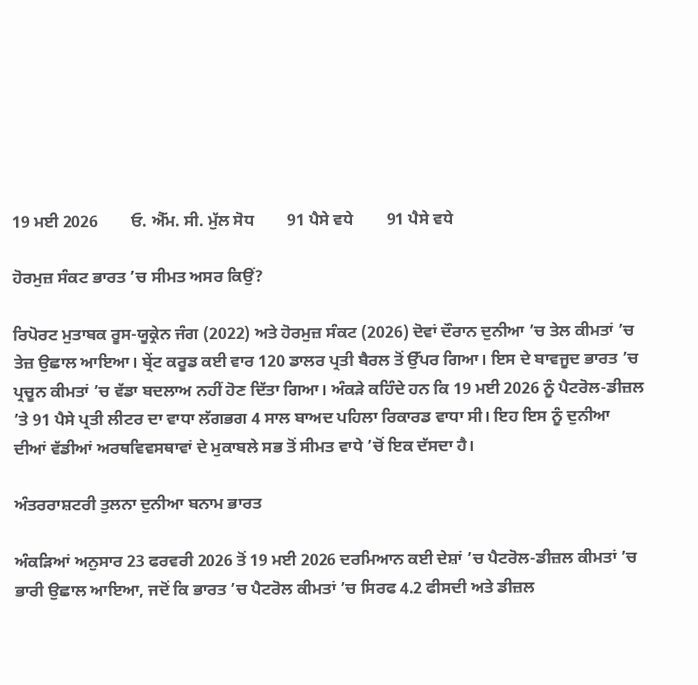19 ਮਈ 2026        ਓ. ਐੱਮ. ਸੀ. ਮੁੱਲ ਸੋਧ        91 ਪੈਸੇ ਵਧੇ        91 ਪੈਸੇ ਵਧੇ

ਹੋਰਮੁਜ਼ ਸੰਕਟ ਭਾਰਤ ’ਚ ਸੀਮਤ ਅਸਰ ਕਿਉਂ?

ਰਿਪੋਰਟ ਮੁਤਾਬਕ ਰੂਸ-ਯੂਕ੍ਰੇਨ ਜੰਗ (2022) ਅਤੇ ਹੋਰਮੁਜ਼ ਸੰਕਟ (2026) ਦੋਵਾਂ ਦੌਰਾਨ ਦੁਨੀਆ ’ਚ ਤੇਲ ਕੀਮਤਾਂ ’ਚ ਤੇਜ਼ ਉਛਾਲ ਆਇਆ। ਬ੍ਰੇਂਟ ਕਰੂਡ ਕਈ ਵਾਰ 120 ਡਾਲਰ ਪ੍ਰਤੀ ਬੈਰਲ ਤੋਂ ਉੱਪਰ ਗਿਆ। ਇਸ ਦੇ ਬਾਵਜੂਦ ਭਾਰਤ ’ਚ ਪ੍ਰਚੂਨ ਕੀਮਤਾਂ ’ਚ ਵੱਡਾ ਬਦਲਾਅ ਨਹੀਂ ਹੋਣ ਦਿੱਤਾ ਗਿਆ। ਅੰਕੜੇ ਕਹਿੰਦੇ ਹਨ ਕਿ 19 ਮਈ 2026 ਨੂੰ ਪੈਟਰੋਲ-ਡੀਜ਼ਲ ’ਤੇ 91 ਪੈਸੇ ਪ੍ਰਤੀ ਲੀਟਰ ਦਾ ਵਾਧਾ ਲੱਗਭਗ 4 ਸਾਲ ਬਾਅਦ ਪਹਿਲਾ ਰਿਕਾਰਡ ਵਾਧਾ ਸੀ। ਇਹ ਇਸ ਨੂੰ ਦੁਨੀਆ ਦੀਆਂ ਵੱਡੀਆਂ ਅਰਥਵਿਵਸਥਾਵਾਂ ਦੇ ਮੁਕਾਬਲੇ ਸਭ ਤੋਂ ਸੀਮਤ ਵਾਧੇ ’ਚੋਂ ਇਕ ਦੱਸਦਾ ਹੈ।

ਅੰਤਰਰਾਸ਼ਟਰੀ ਤੁਲਨਾ ਦੁਨੀਆ ਬਨਾਮ ਭਾਰਤ

ਅੰਕੜਿਆਂ ਅਨੁਸਾਰ 23 ਫਰਵਰੀ 2026 ਤੋਂ 19 ਮਈ 2026 ਦਰਮਿਆਨ ਕਈ ਦੇਸ਼ਾਂ ’ਚ ਪੈਟਰੋਲ-ਡੀਜ਼ਲ ਕੀਮਤਾਂ ’ਚ ਭਾਰੀ ਉਛਾਲ ਆਇਆ, ਜਦੋਂ ਕਿ ਭਾਰਤ ’ਚ ਪੈਟਰੋਲ ਕੀਮਤਾਂ ’ਚ ਸਿਰਫ 4.2 ਫੀਸਦੀ ਅਤੇ ਡੀਜ਼ਲ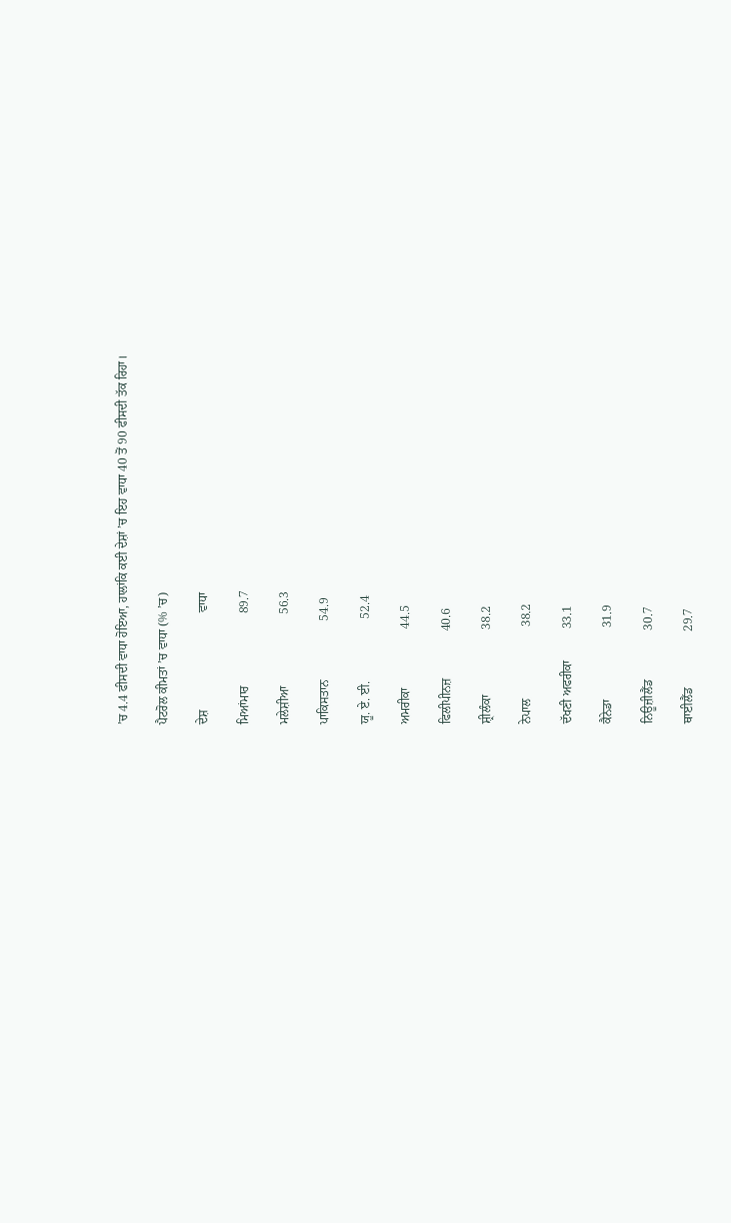’ਚ 4.4 ਫੀਸਦੀ ਵਾਧਾ ਹੋਇਆ, ਹਾਲਾਂਕਿ ਕਈ ਦੇਸ਼ਾਂ ’ਚ ਇਹ ਵਾਧਾ 40 ਤੋਂ 90 ਫੀਸਦੀ ਤੱਕ ਰਿਹਾ।

ਪੈਟਰੋਲ ਕੀਮਤਾਂ ’ਚ ਵਾਧਾ (% ’ਚ)

ਦੇਸ਼                               ਵਾਧਾ

ਮਿਆਂਮਾਰ                       89.7

ਮਲੇਸ਼ੀਆ                       56.3

ਪਾਕਿਸਤਾਨ                   54.9

ਯੂ. ਏ. ਈ.                    52.4

ਅਮਰੀਕਾ                   44.5

ਫਿਲੀਪੀਨਜ਼               40.6

ਸ਼੍ਰੀਲੰਕਾ                     38.2

ਨੇਪਾਲ                       38.2

ਦੱਖਣੀ ਅਫਰੀਕਾ          33.1

ਕੈਨੇਡਾ                       31.9

ਨਿਊਜ਼ੀਲੈਂਡ                30.7

ਥਾਈਲੈਂਡ                  29.7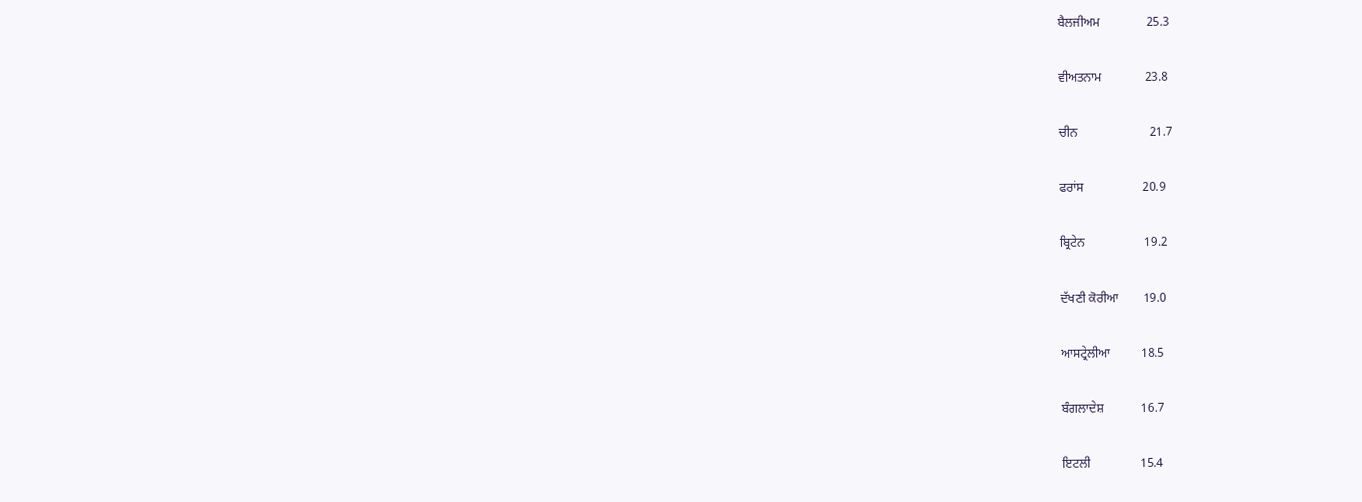ਬੈਲਜੀਅਮ               25.3

ਵੀਅਤਨਾਮ              23.8

ਚੀਨ                       21.7

ਫਰਾਂਸ                   20.9

ਬ੍ਰਿਟੇਨ                   19.2

ਦੱਖਣੀ ਕੋਰੀਆ        19.0

ਆਸਟ੍ਰੇਲੀਆ          18.5

ਬੰਗਲਾਦੇਸ਼            16.7

ਇਟਲੀ                15.4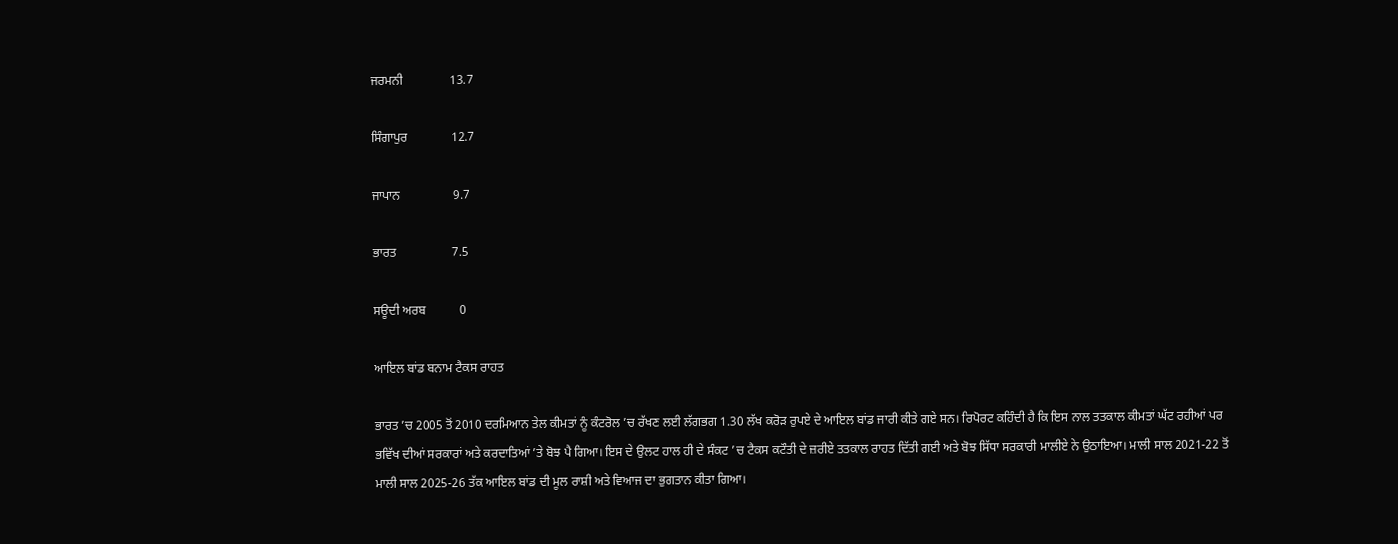ਜਰਮਨੀ               13.7

ਸਿੰਗਾਪੁਰ              12.7

ਜਾਪਾਨ                 9.7

ਭਾਰਤ                  7.5

ਸਊਦੀ ਅਰਬ           0

ਆਇਲ ਬਾਂਡ ਬਨਾਮ ਟੈਕਸ ਰਾਹਤ

ਭਾਰਤ ’ਚ 2005 ਤੋਂ 2010 ਦਰਮਿਆਨ ਤੇਲ ਕੀਮਤਾਂ ਨੂੰ ਕੰਟਰੋਲ ’ਚ ਰੱਖਣ ਲਈ ਲੱਗਭਗ 1.30 ਲੱਖ ਕਰੋੜ ਰੁਪਏ ਦੇ ਆਇਲ ਬਾਂਡ ਜਾਰੀ ਕੀਤੇ ਗਏ ਸਨ। ਰਿਪੋਰਟ ਕਹਿੰਦੀ ਹੈ ਕਿ ਇਸ ਨਾਲ ਤਤਕਾਲ ਕੀਮਤਾਂ ਘੱਟ ਰਹੀਆਂ ਪਰ ਭਵਿੱਖ ਦੀਆਂ ਸਰਕਾਰਾਂ ਅਤੇ ਕਰਦਾਤਿਆਂ ’ਤੇ ਬੋਝ ਪੈ ਗਿਆ। ਇਸ ਦੇ ਉਲਟ ਹਾਲ ਹੀ ਦੇ ਸੰਕਟ ’ਚ ਟੈਕਸ ਕਟੌਤੀ ਦੇ ਜ਼ਰੀਏ ਤਤਕਾਲ ਰਾਹਤ ਦਿੱਤੀ ਗਈ ਅਤੇ ਬੋਝ ਸਿੱਧਾ ਸਰਕਾਰੀ ਮਾਲੀਏ ਨੇ ਉਠਾਇਆ। ਮਾਲੀ ਸਾਲ 2021-22 ਤੋਂ ਮਾਲੀ ਸਾਲ 2025-26 ਤੱਕ ਆਇਲ ਬਾਂਡ ਦੀ ਮੂਲ ਰਾਸ਼ੀ ਅਤੇ ਵਿਆਜ ਦਾ ਭੁਗਤਾਨ ਕੀਤਾ ਗਿਆ।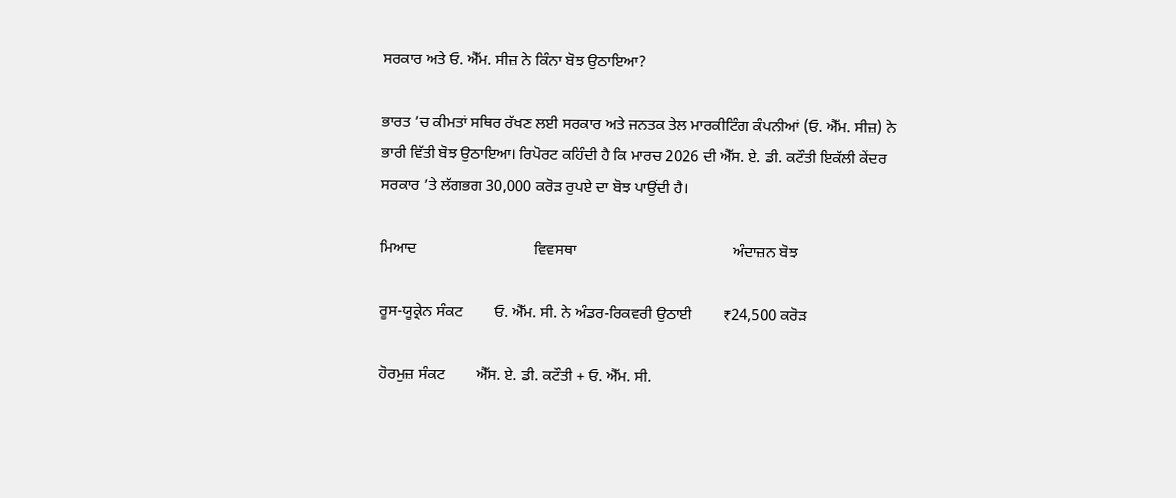ਸਰਕਾਰ ਅਤੇ ਓ. ਐੱਮ. ਸੀਜ਼ ਨੇ ਕਿੰਨਾ ਬੋਝ ਉਠਾਇਆ?

ਭਾਰਤ ’ਚ ਕੀਮਤਾਂ ਸਥਿਰ ਰੱਖਣ ਲਈ ਸਰਕਾਰ ਅਤੇ ਜਨਤਕ ਤੇਲ ਮਾਰਕੀਟਿੰਗ ਕੰਪਨੀਆਂ (ਓ. ਐੱਮ. ਸੀਜ਼) ਨੇ ਭਾਰੀ ਵਿੱਤੀ ਬੋਝ ਉਠਾਇਆ। ਰਿਪੋਰਟ ਕਹਿੰਦੀ ਹੈ ਕਿ ਮਾਰਚ 2026 ਦੀ ਐੱਸ. ਏ. ਡੀ. ਕਟੌਤੀ ਇਕੱਲੀ ਕੇਂਦਰ ਸਰਕਾਰ ’ਤੇ ਲੱਗਭਗ 30,000 ਕਰੋੜ ਰੁਪਏ ਦਾ ਬੋਝ ਪਾਉਂਦੀ ਹੈ।

ਮਿਆਦ                              ਵਿਵਸਥਾ                                        ਅੰਦਾਜ਼ਨ ਬੋਝ

ਰੂਸ-ਯੂਕ੍ਰੇਨ ਸੰਕਟ        ਓ. ਐੱਮ. ਸੀ. ਨੇ ਅੰਡਰ-ਰਿਕਵਰੀ ਉਠਾਈ        ₹24,500 ਕਰੋੜ

ਹੋਰਮੁਜ਼ ਸੰਕਟ        ਐੱਸ. ਏ. ਡੀ. ਕਟੌਤੀ + ਓ. ਐੱਮ. ਸੀ.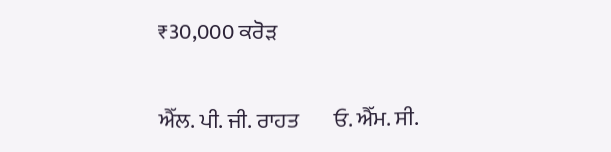₹30,000 ਕਰੋੜ

ਐੱਲ. ਪੀ. ਜੀ. ਰਾਹਤ        ਓ. ਐੱਮ. ਸੀ.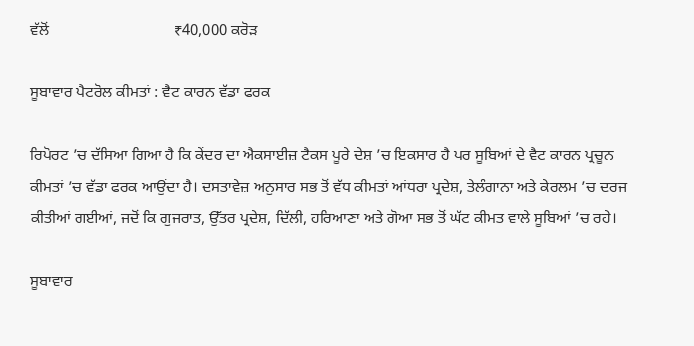ਵੱਲੋਂ                                ₹40,000 ਕਰੋੜ

ਸੂਬਾਵਾਰ ਪੈਟਰੋਲ ਕੀਮਤਾਂ : ਵੈਟ ਕਾਰਨ ਵੱਡਾ ਫਰਕ

ਰਿਪੋਰਟ ’ਚ ਦੱਸਿਆ ਗਿਆ ਹੈ ਕਿ ਕੇਂਦਰ ਦਾ ਐਕਸਾਈਜ਼ ਟੈਕਸ ਪੂਰੇ ਦੇਸ਼ ’ਚ ਇਕਸਾਰ ਹੈ ਪਰ ਸੂਬਿਆਂ ਦੇ ਵੈਟ ਕਾਰਨ ਪ੍ਰਚੂਨ ਕੀਮਤਾਂ ’ਚ ਵੱਡਾ ਫਰਕ ਆਉਂਦਾ ਹੈ। ਦਸਤਾਵੇਜ਼ ਅਨੁਸਾਰ ਸਭ ਤੋਂ ਵੱਧ ਕੀਮਤਾਂ ਆਂਧਰਾ ਪ੍ਰਦੇਸ਼, ਤੇਲੰਗਾਨਾ ਅਤੇ ਕੇਰਲਮ ’ਚ ਦਰਜ ਕੀਤੀਆਂ ਗਈਆਂ, ਜਦੋਂ ਕਿ ਗੁਜਰਾਤ, ਉੱਤਰ ਪ੍ਰਦੇਸ਼, ਦਿੱਲੀ, ਹਰਿਆਣਾ ਅਤੇ ਗੋਆ ਸਭ ਤੋਂ ਘੱਟ ਕੀਮਤ ਵਾਲੇ ਸੂਬਿਆਂ ’ਚ ਰਹੇ।

ਸੂਬਾਵਾਰ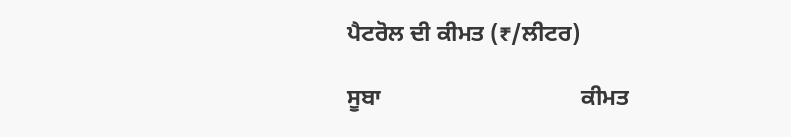ਪੈਟਰੋਲ ਦੀ ਕੀਮਤ (₹/ਲੀਟਰ)

ਸੂਬਾ                                   ਕੀਮਤ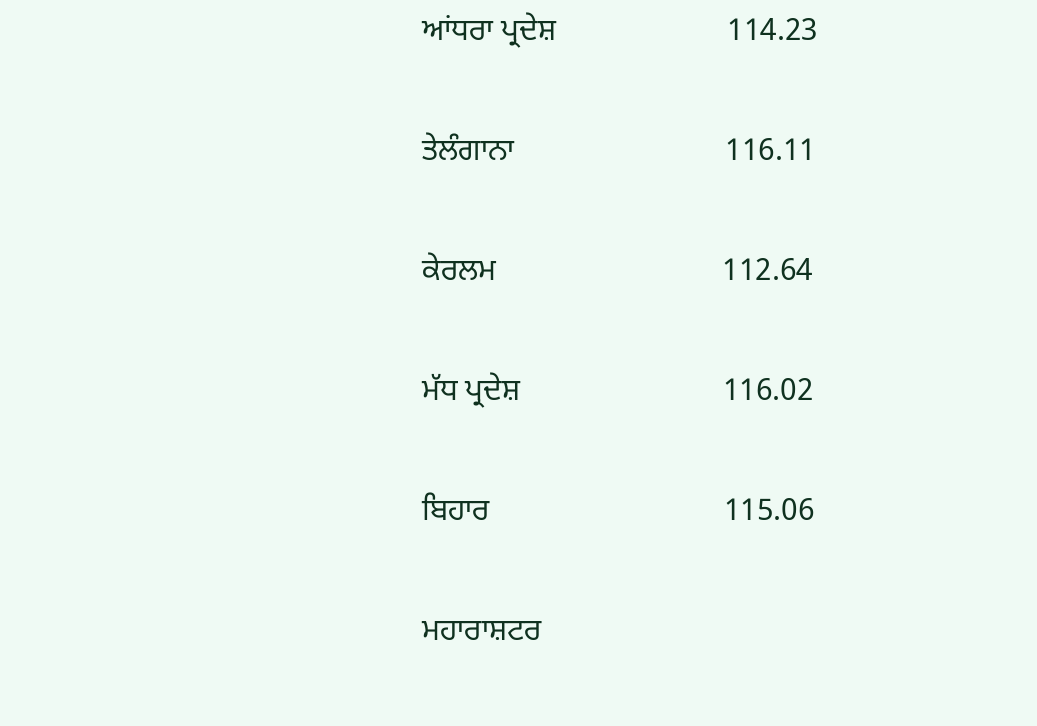ਆਂਧਰਾ ਪ੍ਰਦੇਸ਼                      114.23

ਤੇਲੰਗਾਨਾ                           116.11

ਕੇਰਲਮ                             112.64

ਮੱਧ ਪ੍ਰਦੇਸ਼                          116.02

ਬਿਹਾਰ                              115.06

ਮਹਾਰਾਸ਼ਟਰ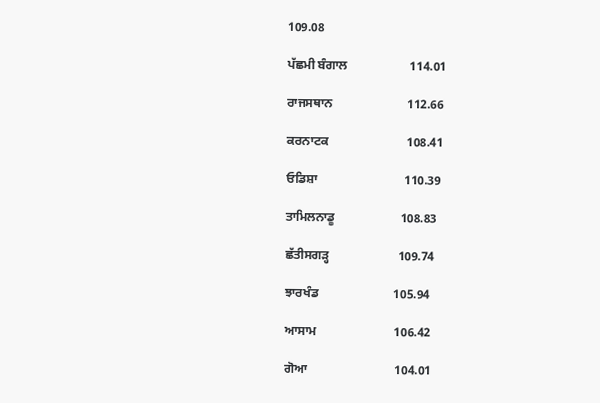109.08

ਪੱਛਮੀ ਬੰਗਾਲ                    114.01

ਰਾਜਸਥਾਨ                        112.66

ਕਰਨਾਟਕ                         108.41

ਓਡਿਸ਼ਾ                            110.39

ਤਾਮਿਲਨਾਡੂ                     108.83

ਛੱਤੀਸਗੜ੍ਹ                      109.74

ਝਾਰਖੰਡ                        105.94

ਆਸਾਮ                         106.42

ਗੋਆ                            104.01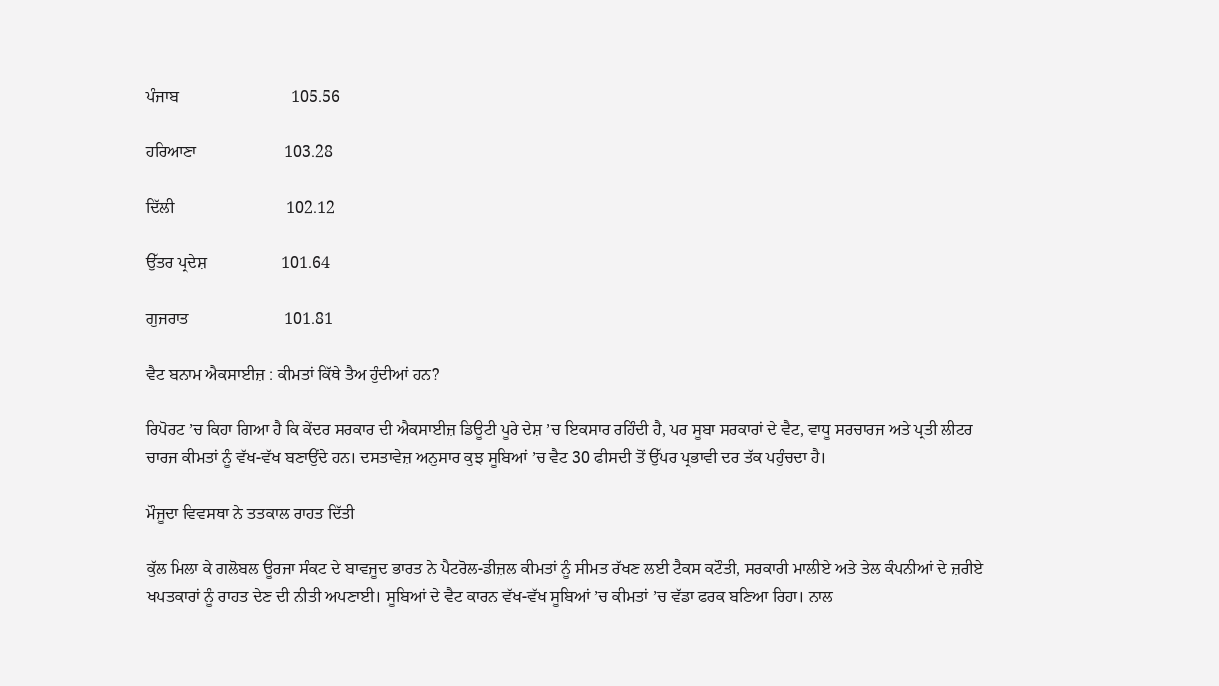ਪੰਜਾਬ                           105.56

ਹਰਿਆਣਾ                     103.28

ਦਿੱਲੀ                           102.12

ਉੱਤਰ ਪ੍ਰਦੇਸ਼                  101.64

ਗੁਜਰਾਤ                       101.81

ਵੈਟ ਬਨਾਮ ਐਕਸਾਈਜ਼ : ਕੀਮਤਾਂ ਕਿੱਥੇ ਤੈਅ ਹੁੰਦੀਆਂ ਹਨ?

ਰਿਪੋਰਟ ’ਚ ਕਿਹਾ ਗਿਆ ਹੈ ਕਿ ਕੇਂਦਰ ਸਰਕਾਰ ਦੀ ਐਕਸਾਈਜ਼ ਡਿਊਟੀ ਪੂਰੇ ਦੇਸ਼ ’ਚ ਇਕਸਾਰ ਰਹਿੰਦੀ ਹੈ, ਪਰ ਸੂਬਾ ਸਰਕਾਰਾਂ ਦੇ ਵੈਟ, ਵਾਧੂ ਸਰਚਾਰਜ ਅਤੇ ਪ੍ਰਤੀ ਲੀਟਰ ਚਾਰਜ ਕੀਮਤਾਂ ਨੂੰ ਵੱਖ-ਵੱਖ ਬਣਾਉਂਦੇ ਹਨ। ਦਸਤਾਵੇਜ਼ ਅਨੁਸਾਰ ਕੁਝ ਸੂਬਿਆਂ ’ਚ ਵੈਟ 30 ਫੀਸਦੀ ਤੋਂ ਉੱਪਰ ਪ੍ਰਭਾਵੀ ਦਰ ਤੱਕ ਪਹੁੰਚਦਾ ਹੈ।

ਮੌਜੂਦਾ ਵਿਵਸਥਾ ਨੇ ਤਤਕਾਲ ਰਾਹਤ ਦਿੱਤੀ

ਕੁੱਲ ਮਿਲਾ ਕੇ ਗਲੋਬਲ ਊਰਜਾ ਸੰਕਟ ਦੇ ਬਾਵਜੂਦ ਭਾਰਤ ਨੇ ਪੈਟਰੋਲ-ਡੀਜ਼ਲ ਕੀਮਤਾਂ ਨੂੰ ਸੀਮਤ ਰੱਖਣ ਲਈ ਟੈਕਸ ਕਟੌਤੀ, ਸਰਕਾਰੀ ਮਾਲੀਏ ਅਤੇ ਤੇਲ ਕੰਪਨੀਆਂ ਦੇ ਜ਼ਰੀਏ ਖਪਤਕਾਰਾਂ ਨੂੰ ਰਾਹਤ ਦੇਣ ਦੀ ਨੀਤੀ ਅਪਣਾਈ। ਸੂਬਿਆਂ ਦੇ ਵੈਟ ਕਾਰਨ ਵੱਖ-ਵੱਖ ਸੂਬਿਆਂ ’ਚ ਕੀਮਤਾਂ ’ਚ ਵੱਡਾ ਫਰਕ ਬਣਿਆ ਰਿਹਾ। ਨਾਲ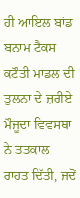ਹੀ ਆਇਲ ਬਾਂਡ ਬਨਾਮ ਟੈਕਸ ਕਟੌਤੀ ਮਾਡਲ ਦੀ ਤੁਲਨਾ ਦੇ ਜ਼ਰੀਏ ਮੌਜੂਦਾ ਵਿਵਸਥਾ ਨੇ ਤਤਕਾਲ ਰਾਹਤ ਦਿੱਤੀ, ਜਦੋਂ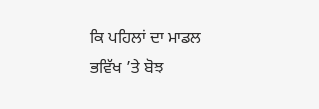ਕਿ ਪਹਿਲਾਂ ਦਾ ਮਾਡਲ ਭਵਿੱਖ ’ਤੇ ਬੋਝ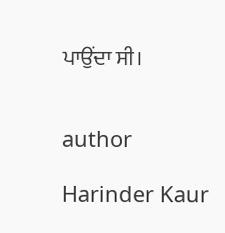ਪਾਉਂਦਾ ਸੀ।


author

Harinder Kaur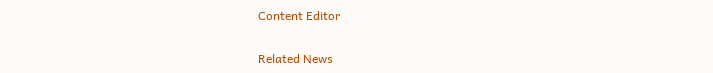Content Editor

Related News